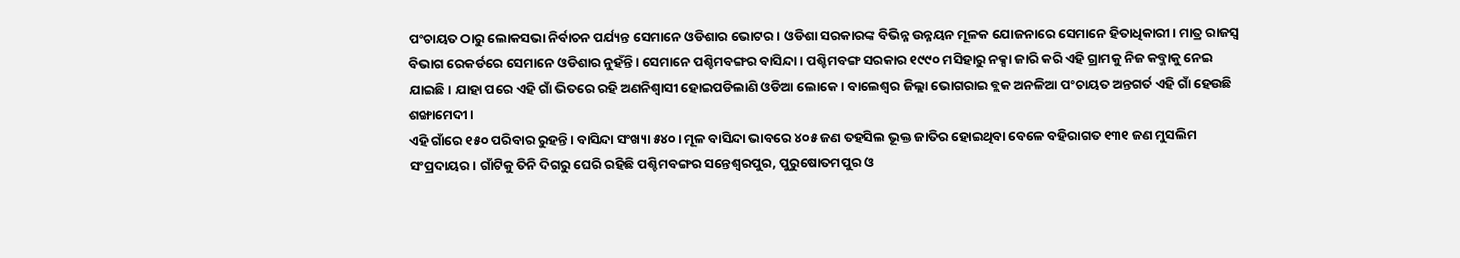ପଂଚାୟତ ଠାରୁ ଲୋକସଭା ନିର୍ବାଚନ ପର୍ଯ୍ୟନ୍ତ ସେମାନେ ଓଡିଶାର ଭୋଟର। ଓଡିଶା ସରକାରଙ୍କ ବିଭିନ୍ନ ଉନ୍ନୟନ ମୂଳକ ଯୋଜନାରେ ସେମାନେ ହିତାଧିକାରୀ। ମାତ୍ର ରାଜସ୍ୱ ବିଭାଗ ରେକର୍ଡରେ ସେମାନେ ଓଡିଶାର ନୁହଁନ୍ତି। ସେମାନେ ପଶ୍ଚିମବଙ୍ଗର ବାସିନ୍ଦା। ପଶ୍ଚିମବଙ୍ଗ ସରକାର ୧୯୯୦ ମସିହାରୁ ନକ୍ସା ଜାରି କରି ଏହି ଗ୍ରାମକୁ ନିଜ କବ୍ଜାକୁ ନେଇ ଯାଇଛି। ଯାହା ପରେ ଏହି ଗାଁ ଭିତରେ ରହି ଅଣନିଶ୍ୱାସୀ ହୋଇପଡିଲାଣି ଓଡିଆ ଲୋକେ। ବାଲେଶ୍ୱର ଜିଲ୍ଲା ଭୋଗରାଇ ବ୍ଲକ ଅନଳିଆ ପଂଚାୟତ ଅନ୍ତଗର୍ତ ଏହି ଗାଁ ହେଉଛି ଶଙ୍ଖାମେଦୀ।
ଏହି ଗାଁରେ ୧୫୦ ପରିବାର ରୁହନ୍ତି। ବାସିନ୍ଦା ସଂଖ୍ୟା ୫୪୦। ମୂଳ ବାସିନ୍ଦା ଭାବରେ ୪୦୫ ଜଣ ତହସିଲ ଭୂକ୍ତ ଜାତିର ହୋଇଥିବା ବେଳେ ବହିରାଗତ ୧୩୧ ଜଣ ମୁସଲିମ ସଂପ୍ରଦାୟର। ଗାଁଟିକୁ ତିନି ଦିଗରୁ ଘେରି ରହିଛି ପଶ୍ଚିମବଙ୍ଗର ସନ୍ତେଶ୍ୱରପୁର, ପୁରୁଷୋତମପୁର ଓ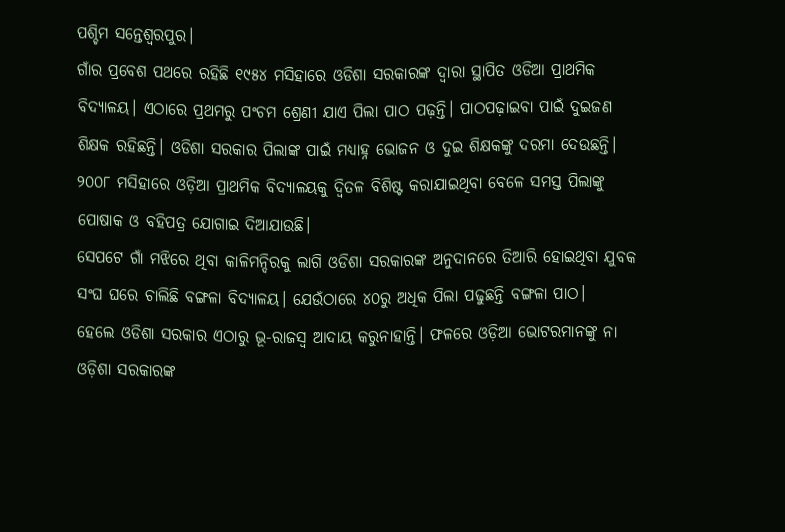ପଶ୍ଚିମ ସନ୍ତେଶ୍ୱରପୁର।
ଗାଁର ପ୍ରବେଶ ପଥରେ ରହିଛି ୧୯୫୪ ମସିହାରେ ଓଡିଶା ସରକାରଙ୍କ ଦ୍ୱାରା ସ୍ଥାପିତ ଓଡିଆ ପ୍ରାଥମିକ ବିଦ୍ୟାଳୟ। ଏଠାରେ ପ୍ରଥମରୁ ପଂଚମ ଶ୍ରେଣୀ ଯାଏ ପିଲା ପାଠ ପଢ଼ନ୍ତି। ପାଠପଢ଼ାଇବା ପାଇଁ ଦୁଇଜଣ ଶିକ୍ଷକ ରହିଛନ୍ତି। ଓଡିଶା ସରକାର ପିଲାଙ୍କ ପାଇଁ ମଧ୍ୟାହ୍ନ ଭୋଜନ ଓ ଦୁଇ ଶିକ୍ଷକଙ୍କୁ ଦରମା ଦେଉଛନ୍ତି। ୨୦୦୮ ମସିହାରେ ଓଡ଼ିଆ ପ୍ରାଥମିକ ବିଦ୍ୟାଳୟକୁ ଦ୍ୱିତଳ ବିଶିଷ୍ଟ କରାଯାଇଥିବା ବେଳେ ସମସ୍ତ ପିଲାଙ୍କୁ ପୋଷାକ ଓ ବହିପତ୍ର ଯୋଗାଇ ଦିଆଯାଉଛି।
ସେପଟେ ଗାଁ ମଝିରେ ଥିବା କାଳିମନ୍ଦିରକୁ ଲାଗି ଓଡିଶା ସରକାରଙ୍କ ଅନୁଦାନରେ ତିଆରି ହୋଇଥିବା ଯୁବକ ସଂଘ ଘରେ ଚାଲିଛି ବଙ୍ଗଳା ବିଦ୍ୟାଳୟ। ଯେଉଁଠାରେ ୪୦ରୁ ଅଧିକ ପିଲା ପଢୁଛନ୍ତି ବଙ୍ଗଳା ପାଠ।
ହେଲେ ଓଡିଶା ସରକାର ଏଠାରୁ ଭୂ-ରାଜସ୍ୱ ଆଦାୟ କରୁନାହାନ୍ତି। ଫଳରେ ଓଡ଼ିଆ ଭୋଟରମାନଙ୍କୁ ନା ଓଡ଼ିଶା ସରକାରଙ୍କ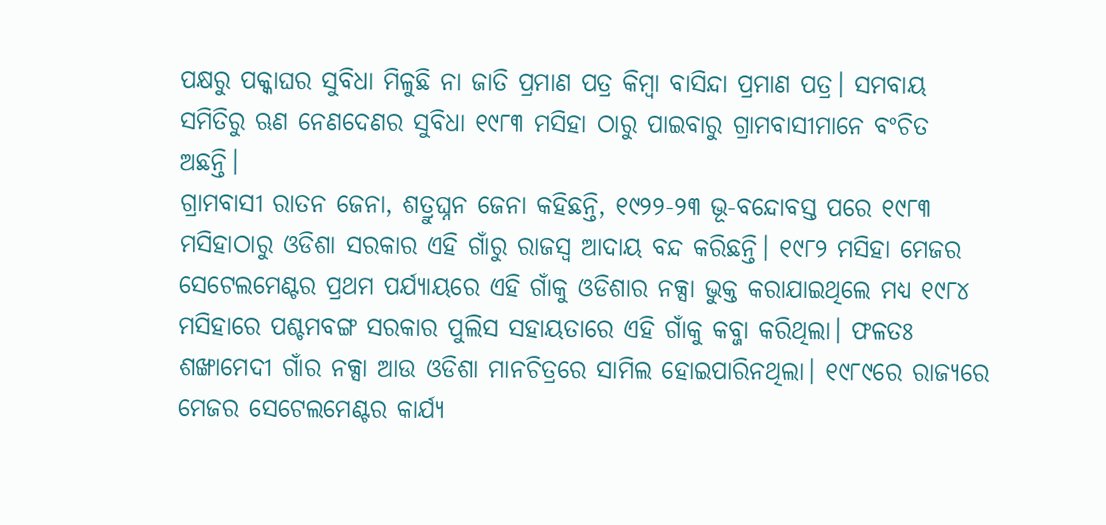ପକ୍ଷରୁ ପକ୍କାଘର ସୁବିଧା ମିଳୁଛି ନା ଜାତି ପ୍ରମାଣ ପତ୍ର କିମ୍ବା ବାସିନ୍ଦା ପ୍ରମାଣ ପତ୍ର। ସମବାୟ ସମିତିରୁ ଋଣ ନେଣଦେଣର ସୁବିଧା ୧୯୮୩ ମସିହା ଠାରୁ ପାଇବାରୁ ଗ୍ରାମବାସୀମାନେ ବଂଚିତ ଅଛନ୍ତି।
ଗ୍ରାମବାସୀ ରାତନ ଜେନା, ଶତ୍ରୁଘ୍ନନ ଜେନା କହିଛନ୍ତି, ୧୯୨୨-୨୩ ଭୂ-ବନ୍ଦୋବସ୍ତ ପରେ ୧୯୮୩ ମସିହାଠାରୁ ଓଡିଶା ସରକାର ଏହି ଗାଁରୁ ରାଜସ୍ୱ ଆଦାୟ ବନ୍ଦ କରିଛନ୍ତି। ୧୯୮୨ ମସିହା ମେଜର ସେଟେଲମେଣ୍ଟର ପ୍ରଥମ ପର୍ଯ୍ୟାୟରେ ଏହି ଗାଁକୁ ଓଡିଶାର ନକ୍ସା ଭୁକ୍ତ କରାଯାଇଥିଲେ ମଧ୍ୟ ୧୯୮୪ ମସିହାରେ ପଶ୍ଚମବଙ୍ଗ ସରକାର ପୁଲିସ ସହାୟତାରେ ଏହି ଗାଁକୁ କବ୍ଜା କରିଥିଲା। ଫଳତଃ ଶଙ୍ଖାମେଦୀ ଗାଁର ନକ୍ସା ଆଉ ଓଡିଶା ମାନଚିତ୍ରରେ ସାମିଲ ହୋଇପାରିନଥିଲା। ୧୯୮୯ରେ ରାଜ୍ୟରେ ମେଜର ସେଟେଲମେଣ୍ଟର କାର୍ଯ୍ୟ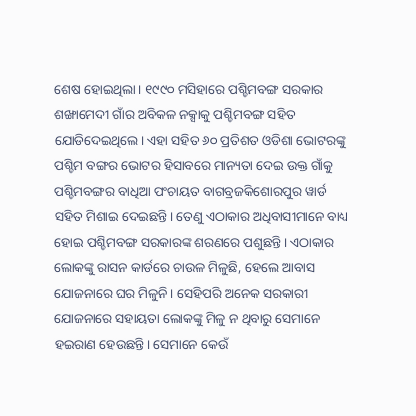ଶେଷ ହୋଇଥିଲା। ୧୯୯୦ ମସିହାରେ ପଶ୍ଚିମବଙ୍ଗ ସରକାର ଶଙ୍ଖାମେଦୀ ଗାଁର ଅବିକଳ ନକ୍ସାକୁ ପଶ୍ଚିମବଙ୍ଗ ସହିତ ଯୋଡିଦେଇଥିଲେ। ଏହା ସହିତ ୬୦ ପ୍ରତିଶତ ଓଡିଶା ଭୋଟରଙ୍କୁ ପଶ୍ଚିମ ବଙ୍ଗର ଭୋଟର ହିସାବରେ ମାନ୍ୟତା ଦେଇ ଉକ୍ତ ଗାଁକୁ ପଶ୍ଚିମବଙ୍ଗର ବାଧିଆ ପଂଚାୟତ ବାଗବ୍ରଜକିଶୋରପୁର ୱାର୍ଡ ସହିତ ମିଶାଇ ଦେଇଛନ୍ତି। ତେଣୁ ଏଠାକାର ଅଧିବାସୀମାନେ ବାଧ୍ୟ ହୋଇ ପଶ୍ଚିମବଙ୍ଗ ସରକାରଙ୍କ ଶରଣରେ ପଶୁଛନ୍ତି। ଏଠାକାର ଲୋକଙ୍କୁ ରାସନ କାର୍ଡରେ ଚାଉଳ ମିଳୁଛି, ହେଲେ ଆବାସ ଯୋଜନାରେ ଘର ମିଳୁନି। ସେହିପରି ଅନେକ ସରକାରୀ ଯୋଜନାରେ ସହାୟତା ଲୋକଙ୍କୁ ମିଳୁ ନ ଥିବାରୁ ସେମାନେ ହଇରାଣ ହେଉଛନ୍ତି। ସେମାନେ କେଉଁ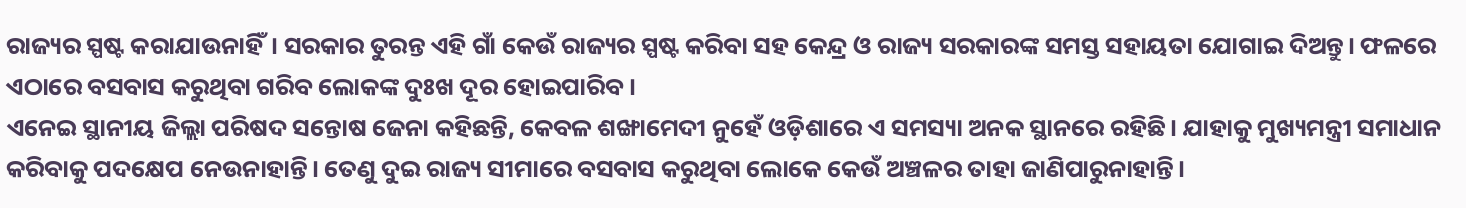ରାଜ୍ୟର ସ୍ପଷ୍ଟ କରାଯାଉନାହିଁ। ସରକାର ତୁରନ୍ତ ଏହି ଗାଁ କେଉଁ ରାଜ୍ୟର ସ୍ପଷ୍ଟ କରିବା ସହ କେନ୍ଦ୍ର ଓ ରାଜ୍ୟ ସରକାରଙ୍କ ସମସ୍ତ ସହାୟତା ଯୋଗାଇ ଦିଅନ୍ତୁ। ଫଳରେ ଏଠାରେ ବସବାସ କରୁଥିବା ଗରିବ ଲୋକଙ୍କ ଦୁଃଖ ଦୂର ହୋଇପାରିବ।
ଏନେଇ ସ୍ଥାନୀୟ ଜିଲ୍ଲା ପରିଷଦ ସନ୍ତୋଷ ଜେନା କହିଛନ୍ତି, କେବଳ ଶଙ୍ଖାମେଦୀ ନୁହେଁ ଓଡ଼ିଶାରେ ଏ ସମସ୍ୟା ଅନକ ସ୍ଥାନରେ ରହିଛି। ଯାହାକୁ ମୁଖ୍ୟମନ୍ତ୍ରୀ ସମାଧାନ କରିବାକୁ ପଦକ୍ଷେପ ନେଉନାହାନ୍ତି। ତେଣୁ ଦୁଇ ରାଜ୍ୟ ସୀମାରେ ବସବାସ କରୁଥିବା ଲୋକେ କେଉଁ ଅଞ୍ଚଳର ତାହା ଜାଣିପାରୁନାହାନ୍ତି।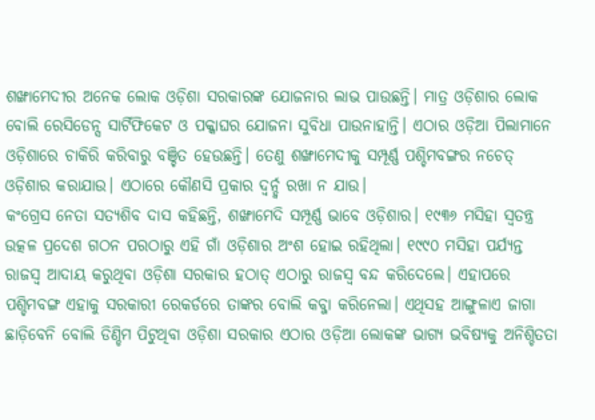ଶଙ୍ଖାମେଦୀର ଅନେକ ଲୋକ ଓଡ଼ିଶା ସରକାରଙ୍କ ଯୋଜନାର ଲାଭ ପାଉଛନ୍ତି। ମାତ୍ର ଓଡ଼ିଶାର ଲୋକ ବୋଲି ରେସିଡେନ୍ସ ସାର୍ଟିଫିକେଟ ଓ ପକ୍କାଘର ଯୋଜନା ସୁବିଧା ପାଉନାହାନ୍ତି। ଏଠାର ଓଡ଼ିଆ ପିଲାମାନେ ଓଡ଼ିଶାରେ ଚାକିରି କରିବାରୁ ବଞ୍ଚିତ ହେଉଛନ୍ତି। ତେଣୁ ଶଙ୍ଖାମେଦୀକୁ ସମ୍ପୂର୍ଣ୍ଣ ପଶ୍ଚିମବଙ୍ଗର ନଚେତ୍ ଓଡ଼ିଶାର କରାଯାଉ। ଏଠାରେ କୌଣସି ପ୍ରକାର ଦ୍ୱର୍ନ୍ଦ୍ୱ ରଖା ନ ଯାଉ।
କଂଗ୍ରେସ ନେତା ସତ୍ୟଶିବ ଦାସ କହିଛନ୍ତି, ଶଙ୍ଖାମେଦି ସମ୍ପୂର୍ଣ୍ଣ ଭାବେ ଓଡ଼ିଶାର। ୧୯୩୬ ମସିହା ସ୍ୱତନ୍ତ୍ର ଉତ୍କଳ ପ୍ରଦେଶ ଗଠନ ପରଠାରୁ ଏହି ଗାଁ ଓଡ଼ିଶାର ଅଂଶ ହୋଇ ରହିଥିଲା। ୧୯୯୦ ମସିହା ପର୍ଯ୍ୟନ୍ତ ରାଜସ୍ୱ ଆଦାୟ କରୁଥିବା ଓଡ଼ିଶା ସରକାର ହଠାତ୍ ଏଠାରୁ ରାଜସ୍ୱ ବନ୍ଦ କରିଦେଲେ। ଏହାପରେ ପଶ୍ଚିମବଙ୍ଗ ଏହାକୁ ସରକାରୀ ରେକର୍ଡରେ ତାଙ୍କର ବୋଲି କବ୍ଜା କରିନେଲା। ଏଥିସହ ଆଙ୍ଗୁଳାଏ ଜାଗା ଛାଡ଼ିବେନି ବୋଲି ଡିଣ୍ଡିମ ପିଟୁଥିବା ଓଡ଼ିଶା ସରକାର ଏଠାର ଓଡ଼ିଆ ଲୋକଙ୍କ ଭାଗ୍ୟ ଭବିଷ୍ୟକୁ ଅନିଶ୍ଚିତତା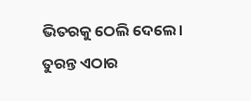ଭିତରକୁ ଠେଲି ଦେଲେ। ତୁରନ୍ତ ଏଠାର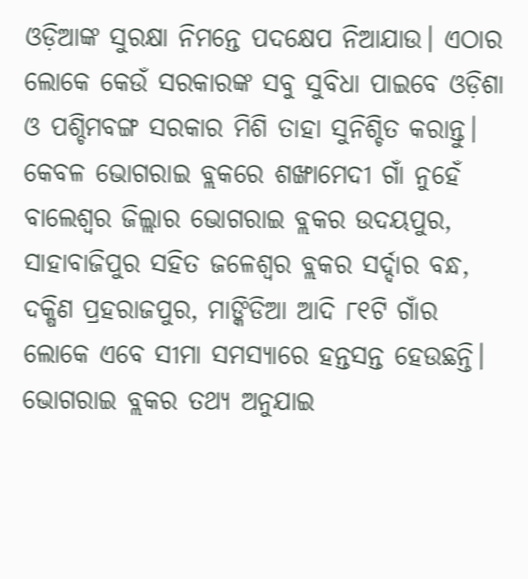ଓଡ଼ିଆଙ୍କ ସୁରକ୍ଷା ନିମନ୍ତେ ପଦକ୍ଷେପ ନିଆଯାଉ। ଏଠାର ଲୋକେ କେଉଁ ସରକାରଙ୍କ ସବୁ ସୁବିଧା ପାଇବେ ଓଡ଼ିଶା ଓ ପଶ୍ଚିମବଙ୍ଗ ସରକାର ମିଶି ତାହା ସୁନିଶ୍ଚିତ କରାନ୍ତୁ।
କେବଳ ଭୋଗରାଇ ବ୍ଲକରେ ଶଙ୍ଖାମେଦୀ ଗାଁ ନୁହେଁ ବାଲେଶ୍ୱର ଜିଲ୍ଲାର ଭୋଗରାଇ ବ୍ଲକର ଉଦୟପୁର, ସାହାବାଜିପୁର ସହିତ ଜଳେଶ୍ୱର ବ୍ଲକର ସର୍ଦ୍ଦାର ବନ୍ଧ, ଦକ୍ଷିଣ ପ୍ରହରାଜପୁର, ମାଙ୍କିଡିଆ ଆଦି ୮୧ଟି ଗାଁର ଲୋକେ ଏବେ ସୀମା ସମସ୍ୟାରେ ହନ୍ତସନ୍ତ ହେଉଛନ୍ତି।
ଭୋଗରାଇ ବ୍ଲକର ତଥ୍ୟ ଅନୁଯାଇ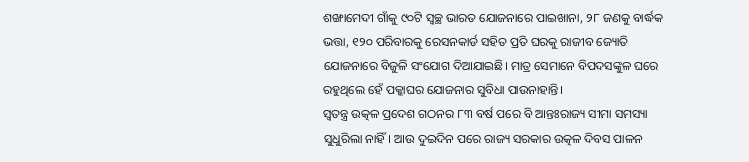ଶଙ୍ଖାମେଦୀ ଗାଁକୁ ୯୦ଟି ସ୍ୱଚ୍ଛ ଭାରତ ଯୋଜନାରେ ପାଇଖାନା, ୨୮ ଜଣକୁ ବାର୍ଦ୍ଧକ ଭତ୍ତା, ୧୨୦ ପରିବାରକୁ ରେସନକାର୍ଡ ସହିତ ପ୍ରତି ଘରକୁ ରାଜୀବ ଜ୍ୟୋତି ଯୋଜନାରେ ବିଜୁଳି ସଂଯୋଗ ଦିଆଯାଇଛି। ମାତ୍ର ସେମାନେ ବିପଦସଙ୍କୁଳ ଘରେ ରହୁଥିଲେ ହେଁ ପକ୍କାଘର ଯୋଜନାର ସୁବିଧା ପାଉନାହାନ୍ତି।
ସ୍ୱତନ୍ତ୍ର ଉତ୍କଳ ପ୍ରଦେଶ ଗଠନର ୮୩ ବର୍ଷ ପରେ ବି ଆନ୍ତଃରାଜ୍ୟ ସୀମା ସମସ୍ୟା ସୁଧୁରିଲା ନାହିଁ। ଆଉ ଦୁଇଦିନ ପରେ ରାଜ୍ୟ ସରକାର ଉତ୍କଳ ଦିବସ ପାଳନ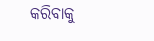କରିବାକୁ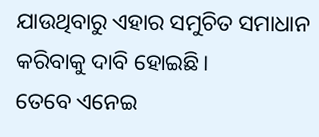ଯାଉଥିବାରୁ ଏହାର ସମୁଚିତ ସମାଧାନ କରିବାକୁ ଦାବି ହୋଇଛି।
ତେବେ ଏନେଇ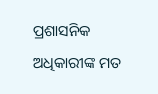ପ୍ରଶାସନିକ ଅଧିକାରୀଙ୍କ ମତ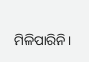ମିଳିପାରିନି।